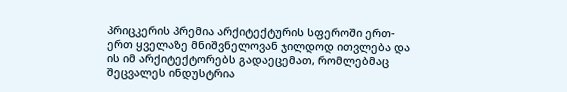პრიცკერის პრემია არქიტექტურის სფეროში ერთ-ერთ ყველაზე მნიშვნელოვან ჯილდოდ ითვლება და ის იმ არქიტექტორებს გადაეცემათ, რომლებმაც შეცვალეს ინდუსტრია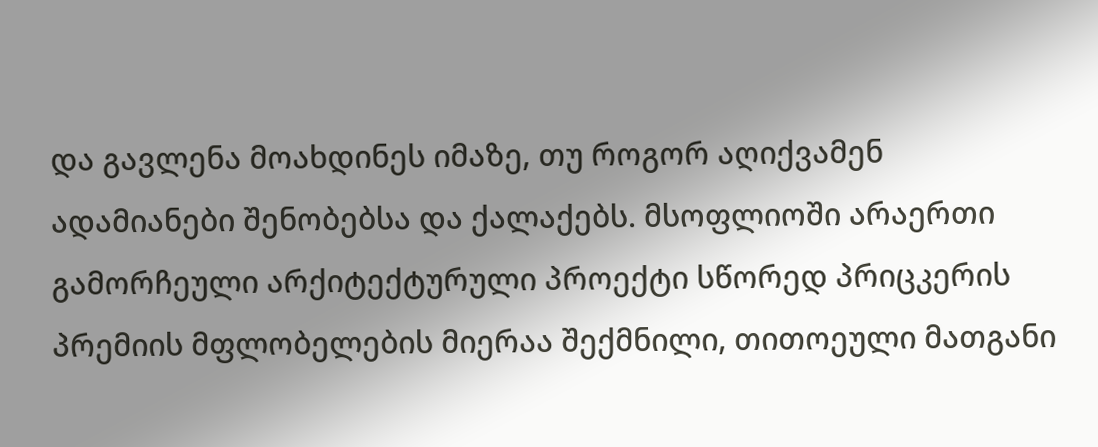და გავლენა მოახდინეს იმაზე, თუ როგორ აღიქვამენ ადამიანები შენობებსა და ქალაქებს. მსოფლიოში არაერთი გამორჩეული არქიტექტურული პროექტი სწორედ პრიცკერის პრემიის მფლობელების მიერაა შექმნილი, თითოეული მათგანი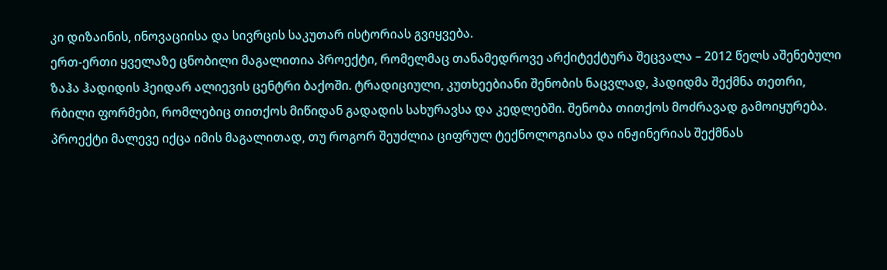კი დიზაინის, ინოვაციისა და სივრცის საკუთარ ისტორიას გვიყვება.
ერთ-ერთი ყველაზე ცნობილი მაგალითია პროექტი, რომელმაც თანამედროვე არქიტექტურა შეცვალა – 2012 წელს აშენებული ზაჰა ჰადიდის ჰეიდარ ალიევის ცენტრი ბაქოში. ტრადიციული, კუთხეებიანი შენობის ნაცვლად, ჰადიდმა შექმნა თეთრი, რბილი ფორმები, რომლებიც თითქოს მიწიდან გადადის სახურავსა და კედლებში. შენობა თითქოს მოძრავად გამოიყურება. პროექტი მალევე იქცა იმის მაგალითად, თუ როგორ შეუძლია ციფრულ ტექნოლოგიასა და ინჟინერიას შექმნას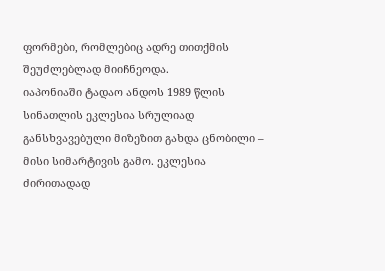ფორმები, რომლებიც ადრე თითქმის შეუძლებლად მიიჩნეოდა.
იაპონიაში ტადაო ანდოს 1989 წლის სინათლის ეკლესია სრულიად განსხვავებული მიზეზით გახდა ცნობილი – მისი სიმარტივის გამო. ეკლესია ძირითადად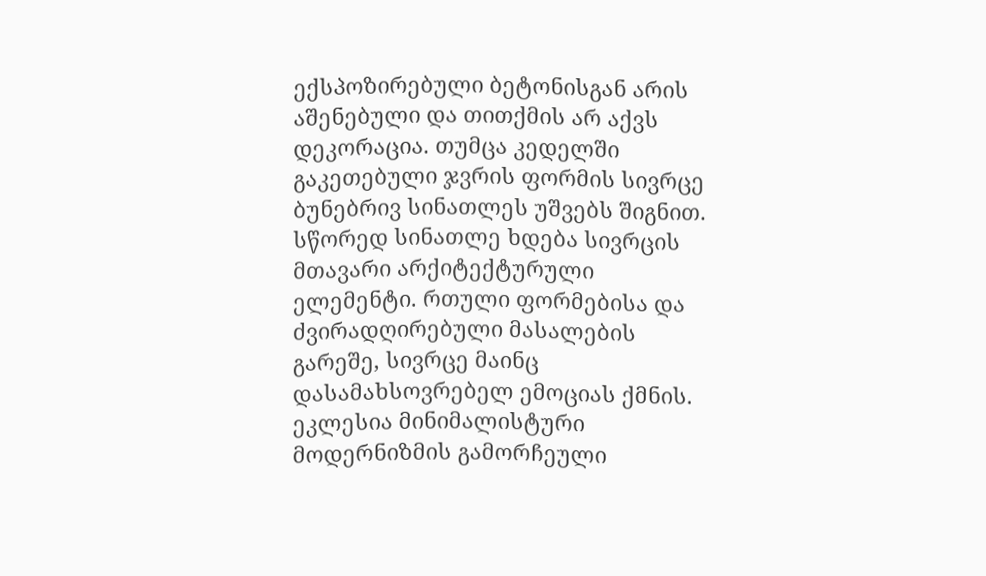ექსპოზირებული ბეტონისგან არის აშენებული და თითქმის არ აქვს დეკორაცია. თუმცა კედელში გაკეთებული ჯვრის ფორმის სივრცე ბუნებრივ სინათლეს უშვებს შიგნით. სწორედ სინათლე ხდება სივრცის მთავარი არქიტექტურული ელემენტი. რთული ფორმებისა და ძვირადღირებული მასალების გარეშე, სივრცე მაინც დასამახსოვრებელ ემოციას ქმნის. ეკლესია მინიმალისტური მოდერნიზმის გამორჩეული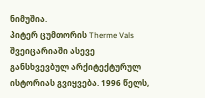ნიმუშია.
პიტერ ცუმთორის Therme Vals შვეიცარიაში ასევე განსხვევბულ არქიტექტურულ ისტორიას გვიყვება. 1996 წელს,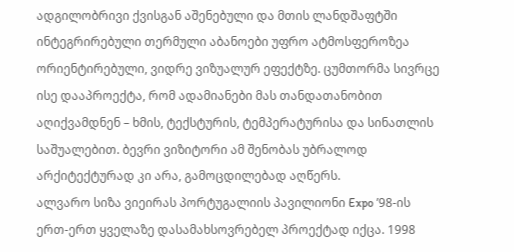ადგილობრივი ქვისგან აშენებული და მთის ლანდშაფტში ინტეგრირებული თერმული აბანოები უფრო ატმოსფეროზეა ორიენტირებული, ვიდრე ვიზუალურ ეფექტზე. ცუმთორმა სივრცე ისე დააპროექტა, რომ ადამიანები მას თანდათანობით აღიქვამდნენ – ხმის, ტექსტურის, ტემპერატურისა და სინათლის საშუალებით. ბევრი ვიზიტორი ამ შენობას უბრალოდ არქიტექტურად კი არა, გამოცდილებად აღწერს.
ალვარო სიზა ვიეირას პორტუგალიის პავილიონი Expo ’98-ის ერთ-ერთ ყველაზე დასამახსოვრებელ პროექტად იქცა. 1998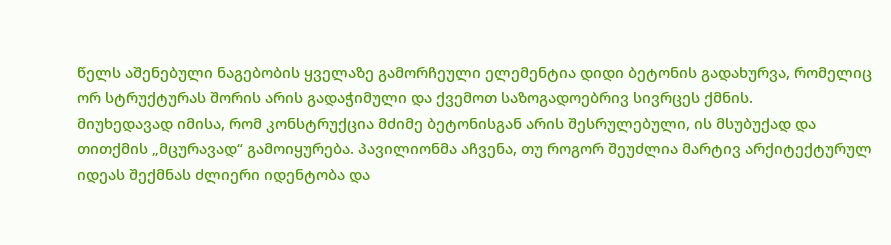წელს აშენებული ნაგებობის ყველაზე გამორჩეული ელემენტია დიდი ბეტონის გადახურვა, რომელიც ორ სტრუქტურას შორის არის გადაჭიმული და ქვემოთ საზოგადოებრივ სივრცეს ქმნის.
მიუხედავად იმისა, რომ კონსტრუქცია მძიმე ბეტონისგან არის შესრულებული, ის მსუბუქად და თითქმის „მცურავად“ გამოიყურება. პავილიონმა აჩვენა, თუ როგორ შეუძლია მარტივ არქიტექტურულ იდეას შექმნას ძლიერი იდენტობა და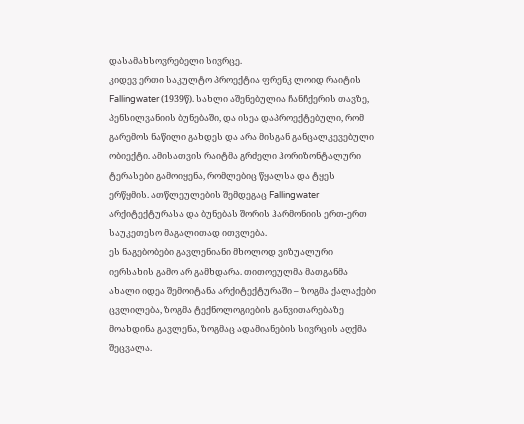დასამახსოვრებელი სივრცე.
კიდევ ერთი საკულტო პროექტია ფრენკ ლოიდ რაიტის Fallingwater (1939წ). სახლი აშენებულია ჩანჩქერის თავზე, პენსილვანიის ბუნებაში, და ისეა დაპროექტებული, რომ გარემოს ნაწილი გახდეს და არა მისგან განცალკევებული ობიექტი. ამისათვის რაიტმა გრძელი ჰორიზონტალური ტერასები გამოიყენა, რომლებიც წყალსა და ტყეს ერწყმის. ათწლეულების შემდეგაც Fallingwater არქიტექტურასა და ბუნებას შორის ჰარმონიის ერთ-ერთ საუკეთესო მაგალითად ითვლება.
ეს ნაგებობები გავლენიანი მხოლოდ ვიზუალური იერსახის გამო არ გამხდარა. თითოეულმა მათგანმა ახალი იდეა შემოიტანა არქიტექტურაში – ზოგმა ქალაქები ცვლილება, ზოგმა ტექნოლოგიების განვითარებაზე მოახდინა გავლენა, ზოგმაც ადამიანების სივრცის აღქმა შეცვალა.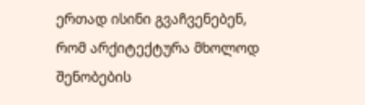ერთად ისინი გვაჩვენებენ, რომ არქიტექტურა მხოლოდ შენობების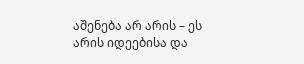აშენება არ არის – ეს არის იდეებისა და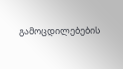გამოცდილებების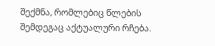შექმნა, რომლებიც წლების შემდეგაც აქტუალური რჩება.